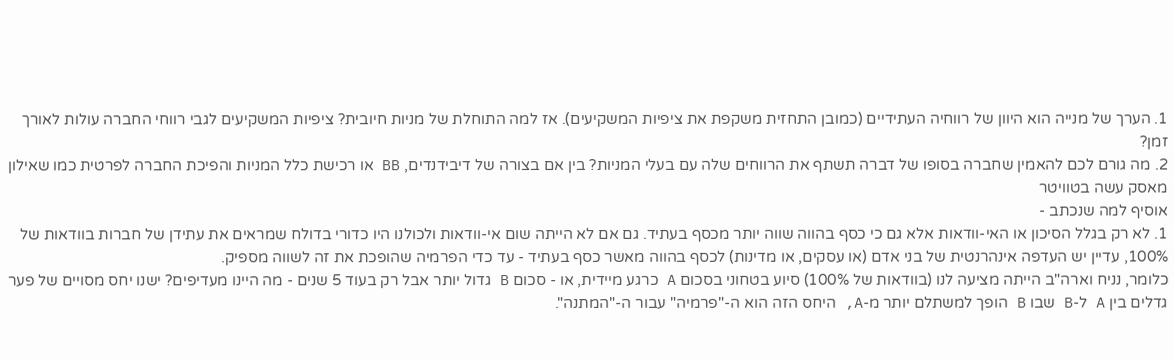1. הערך של מנייה הוא היוון של רווחיה העתידיים (כמובן התחזית משקפת את ציפיות המשקיעים). אז למה התוחלת של מניות חיובית? ציפיות המשקיעים לגבי רווחי החברה עולות לאורך זמן?
2. מה גורם לכם להאמין שחברה בסופו של דברה תשתף את הרווחים שלה עם בעלי המניות? בין אם בצורה של דיבידנדים, BB או רכישת כלל המניות והפיכת החברה לפרטית כמו שאילון מאסק עשה בטוויטר
אוסיף למה שנכתב -
1. לא רק בגלל הסיכון או האי-וודאות אלא גם כי כסף בהווה שווה יותר מכסף בעתיד. גם אם לא הייתה שום אי-וודאות ולכולנו היו כדורי בדולח שמראים את עתידן של חברות בוודאות של 100%, עדיין יש העדפה אינהרנטית של בני אדם (או עסקים, או מדינות) לכסף בהווה מאשר כסף בעתיד - עד כדי הפרמיה שהופכת את זה לשווה מספיק.
כלומר, נניח וארה"ב הייתה מציעה לנו (בוודאות של 100%) סיוע בטחוני בסכום A כרגע מיידית, או - סכום B גדול יותר אבל רק בעוד 5 שנים - מה היינו מעדיפים? ישנו יחס מסויים של פער גדלים בין A ל-B שבו B הופך למשתלם יותר מ-A, היחס הזה הוא ה-"פרמיה" עבור ה-"המתנה".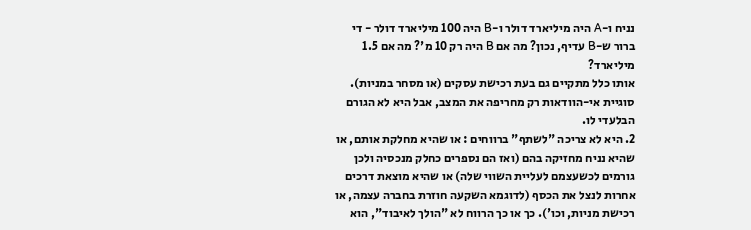נניח ו-A היה מיליארד דולר ו-B היה 100 מיליארד דולר - די ברור ש-B עדיף, נכון? מה אם B היה רק 10 מ'? מה אם 1.5 מיליארד?
אותו כלל מתקיים גם בעת רכישת עסקים (או מסחר במניות).
סוגיית אי-הוודאות רק מחריפה את המצב, אבל היא לא הגורם הבלעדי לו.
2. היא לא צריכה "לשתף" ברווחים : או שהיא מחלקת אותם, או שהיא נניח מחזיקה בהם (ואז הם נספרים כחלק מנכסיה ולכן גורמים לכשעצמם לעליית השווי שלה) או שהיא מוצאת דרכים אחרות לנצל את הכסף (לדוגמא השקעה חוזרת בחברה עצמה, או רכישת מניות, וכו'). כך או כך הרווח לא "הולך לאיבוד", הוא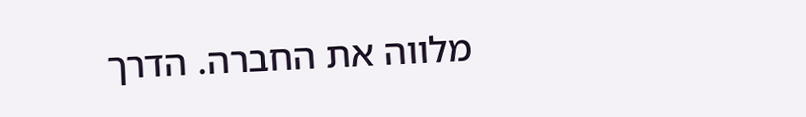מלווה את החברה. הדרך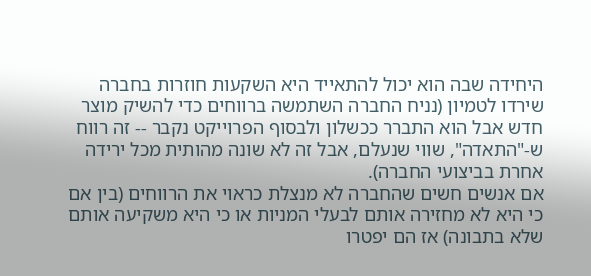היחידה שבה הוא יכול להתאייד היא השקעות חוזרות בחברה שירדו לטמיון (נניח החברה השתמשה ברווחים כדי להשיק מוצר חדש אבל הוא התברר ככשלון ולבסוף הפרוייקט נקבר -- זה רווח ש-"התאדה", שווי שנעלם, אבל זה לא שונה מהותית מכל ירידה אחרת בביצועי החברה).
אם אנשים חשים שהחברה לא מנצלת כראוי את הרווחים (בין אם כי היא לא מחזירה אותם לבעלי המניות או כי היא משקיעה אותם שלא בתבונה) אז הם יפטרו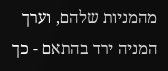מהמניות שלהם, וערך המניה ירד בהתאם - כך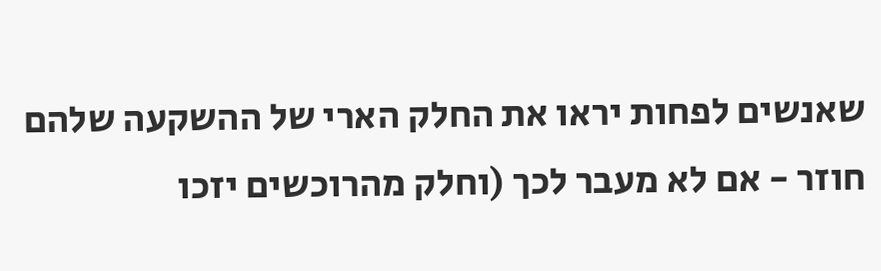שאנשים לפחות יראו את החלק הארי של ההשקעה שלהם חוזר - אם לא מעבר לכך (וחלק מהרוכשים יזכו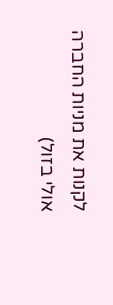לקנות את מניות החברה אולי בזול)